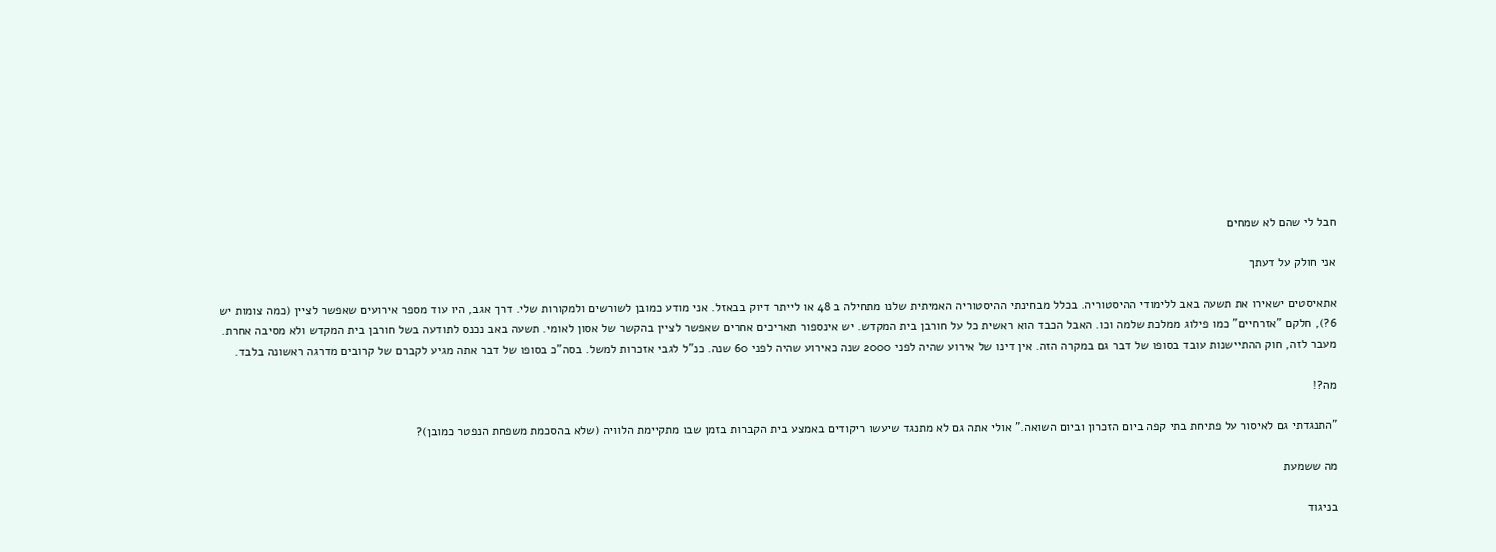חבל לי שהם לא שמחים

אני חולק על דעתך

אתאיסטים ישאירו את תשעה באב ללימודי ההיסטוריה. בכלל מבחינתי ההיסטוריה האמיתית שלנו מתחילה ב 48 או לייתר דיוק בבאזל. אני מודע כמובן לשורשים ולמקורות שלי. דרך אגב, היו עוד מספר אירועים שאפשר לציין (כמה צומות יש 6?), חלקם "אזרחיים" כמו פילוג ממלכת שלמה וכו. האבל הכבד הוא ראשית כל על חורבן בית המקדש. יש אינספור תאריכים אחרים שאפשר לציין בהקשר של אסון לאומי. תשעה באב נכנס לתודעה בשל חורבן בית המקדש ולא מסיבה אחרת. מעבר לזה, חוק ההתיישנות עובד בסופו של דבר גם במקרה הזה. אין דינו של אירוע שהיה לפני 2000 שנה כאירוע שהיה לפני 60 שנה. כנ"ל לגבי אזכרות למשל. בסה"כ בסופו של דבר אתה מגיע לקברם של קרובים מדרגה ראשונה בלבד.

מה?!

"התנגדתי גם לאיסור על פתיחת בתי קפה ביום הזכרון וביום השואה." אולי אתה גם לא מתנגד שיעשו ריקודים באמצע בית הקברות בזמן שבו מתקיימת הלוויה (שלא בהסכמת משפחת הנפטר כמובן)?

מה ששמעת

בניגוד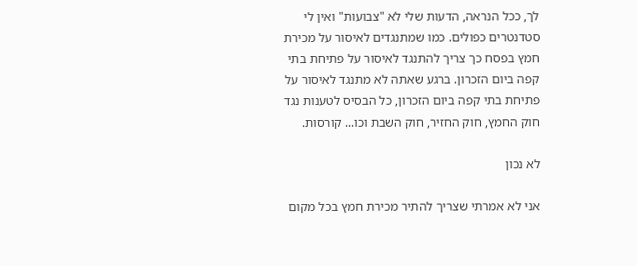לך, ככל הנראה, הדעות שלי לא "צבועות" ואין לי סטדנטרים כפולים. כמו שמתנגדים לאיסור על מכירת חמץ בפסח כך צריך להתנגד לאיסור על פתיחת בתי קפה ביום הזכרון. ברגע שאתה לא מתנגד לאיסור על פתיחת בתי קפה ביום הזכרון, כל הבסיס לטענות נגד חוק החמץ, חוק החזיר, חוק השבת וכו... קורסות.

לא נכון

אני לא אמרתי שצריך להתיר מכירת חמץ בכל מקום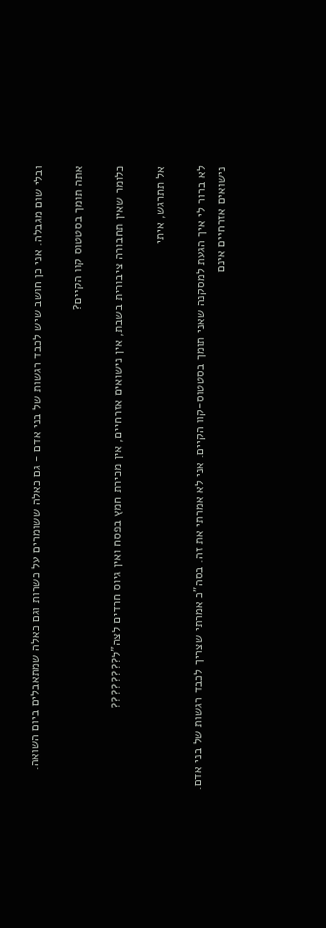ובלי שום מגבלה. אני כן חושב שיש לכבד רגשות של בני אדם - גם כאלה ששומרים על כשרות וגם כאלה שמתאבלים ביום השואה.

אתה תומך בסטטוס קוו הקיים?

כלומר שאין תחבורה ציבורית בשבת, אין נישואים אזרחיים, אין מכירת חמץ בפסח ואין גיוס חרדים לצה"ל????????

אל תתרגש, איתי

לא ברור לי איך הגעת למסקנה שאני תומך בסטטוס-קוו הקיים. אני לא אמרתי את זה. בסה"כ אמרתי שצריך לכבד רגשות של בני אדם. נישואים אזרחיים אינם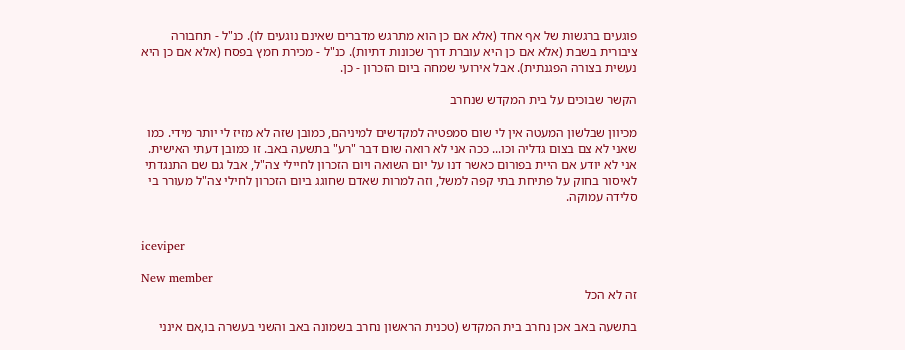פוגעים ברגשות של אף אחד (אלא אם כן הוא מתרגש מדברים שאינם נוגעים לו). כנ"ל - תחבורה ציבורית בשבת (אלא אם כן היא עוברת דרך שכונות דתיות). כנ"ל - מכירת חמץ בפסח (אלא אם כן היא נעשית בצורה הפגנתית). אבל אירועי שמחה ביום הזכרון - כן.

הקשר שבוכים על בית המקדש שנחרב

מכיוון שבלשון המעטה אין לי שום סמפטיה למקדשים למיניהם, כמובן שזה לא מזיז לי יותר מידי. כמו שאני לא צם בצום גדליה וכו... ככה אני לא רואה שום דבר "רע" בתשעה באב. זו כמובן דעתי האישית. אני לא יודע אם היית בפורום כאשר דנו על יום השואה ויום הזכרון לחיילי צה"ל, אבל גם שם התנגדתי לאיסור בחוק על פתיחת בתי קפה למשל, וזה למרות שאדם שחוגג ביום הזכרון לחילי צה"ל מעורר בי סלידה עמוקה.


iceviper

New member
זה לא הכל

בתשעה באב אכן נחרב בית המקדש (טכנית הראשון נחרב בשמונה באב והשני בעשרה בו,אם אינני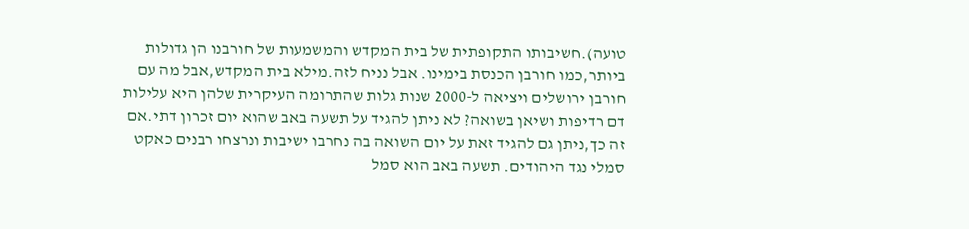טועה).חשיבותו התקופתית של בית המקדש והמשמעות של חורבנו הן גדולות ביותר,כמו חורבן הכנסת בימינו. אבל נניח לזה.מילא בית המקדש,אבל מה עם חורבן ירושלים ויציאה ל-2000 שנות גלות שהתרומה העיקרית שלהן היא עלילות דם רדיפות ושיאן בשואה? לא ניתן להגיד על תשעה באב שהוא יום זכרון דתי.אם זה כך,ניתן גם להגיד זאת על יום השואה בה נחרבו ישיבות ונרצחו רבנים כאקט סמלי נגד היהודים. תשעה באב הוא סמל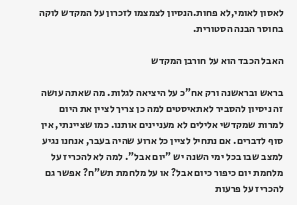לאסון לאומי,לא פחות.הנסיון לצמצמו לזכרון על המקדש לוקה בחוסר הבנה הסטורית.

האבל הכבד הוא על חורבן המקדש

בראש ובראשנה ורק אח"כ על היציאה לגלות. מה שאתה עושה זה ניסיון להסביר לאתאיסטים למה כן צריך לציין את היום למרות שמקדשי אלילים לא מעניינים אותנו. כמו שציינתי, אין סוף לדברים. אם נתחיל לציין כל ארוע שהיה בעבר, אנחנו נגיע למצב שבו בכל ימי השנה יש "יום אבל". למה לא להכריז על מלחמת יום כיפור כיום אבל? או על מלחמת תש"ח? אפשר גם להכריז על פרעות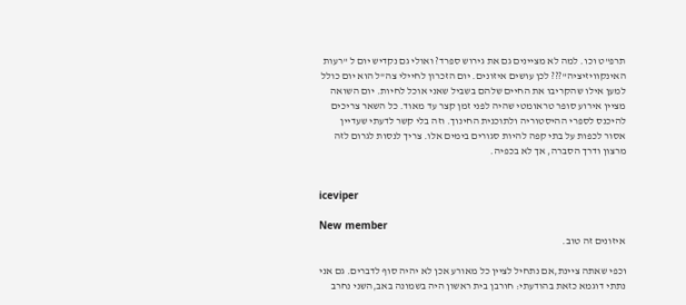תרפ"ט וכו. למה לא מציינים גם את גירוש ספרד? ואולי גם נקדיש יום ל "רעות האינקוויזיציה"??? לכן עושים איזונים. יום הזכרון לחיילי צה"ל הוא יום כולל למען אילו שהקריבו את החיים שלהם בשביל שאני אוכל לחיות. יום השואה מציין אירוע סופר טראומטי שהיה לפני זמן קצר עד מאוד. כל השאר צריכים להיכנס לספרי ההיסטוריה ולתוכנית החינוך. וזה בלי קשר לדעתי שעדיין אסור לכפות על בתי קפה להיות סגורים בימים אלו. צריך לנסות לגרום לזה מרצון ודרך הסברה, אך לא בכפיה.


iceviper

New member
איזונים זה טוב.

וכפי שאתה ציינת,אם נתחיל לציין כל מאורע אכן לא יהיה סוף לדברים. גם אני נתתי דוגמא כזאת בהודעתי: חורבן בית ראשון היה בשמונה באב,השני נחרב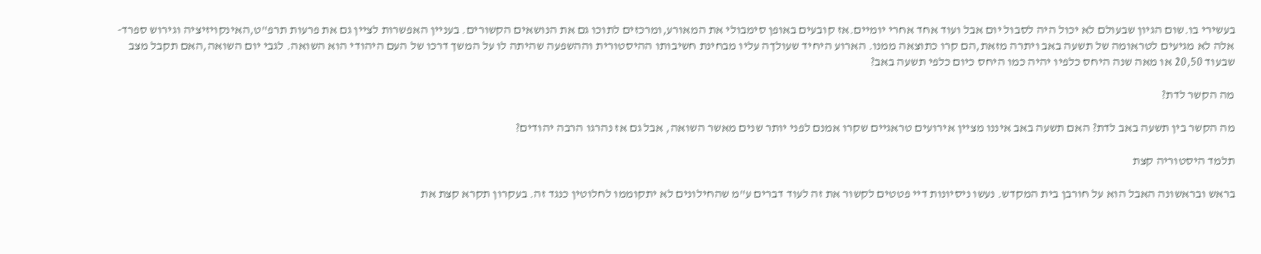בעשירי בו.שום הגיון שבעולם לא יכול היה לסבול יום אבל ועוד אחד אחרי יומיים.אז קובעים באופן סימבולי את המאורע,ומרכזים לתוכו גם את הנושאים הקשורים. בעניין האפשרות לציין גם את פרעות תרפ"ט,האינקויזיציה וגירוש ספרד-אלה לא מגיעים לטראומה של תשעה באב ויתרה מזאת,הם קרו כתוצאה ממנו. הארוע היחיד שעולךה עליו מבחינת חשיבותו ההיסטורית וההשפעה שהיתה לו על המשך דרכו של העם היהודי הוא השואה. לגבי יום השואה,האם תקבל מצב שבעוד 20,50 או מאה שנה היחס כלפיו יהיה כמו היחס כיום כלפי תשעה באב?

מה הקשר לדת?

מה הקשר בין תשעה באב לדת? האם תשעה באב איננו מציין אירועים טראגיים שקרו אמנם לפני יותר שנים מאשר השואה, אבל גם אז נהרגו הרבה יהודים?

תלמד היסטוריה קצת

בראש ובראשונה האבל הוא על חורבן בית המקדש. נעשו ניסיונות דיי פטטים לקשור את זה לעוד דברים ע"מ שהחילונים לא יתקוממו לחלוטין כנגד זה. בעקרון תקרא קצת את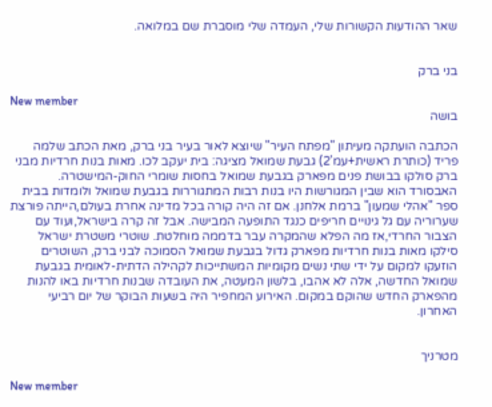שאר ההודעות הקשורות שלי, העמדה שלי מוסברת שם במלואה.


בני ברק

New member
בושה

הכתבה הועתקה מעיתון "מפתח העיר" שיוצא לאור בעיר בני ברק, מאת הכתב שלמה פריד (כותרת ראשית+עמ'2) גבעת שמואל מציגה: בית יעקב לכו. מאות בנות חרדיות מבני ברק סולקו בבושת פנים מפארק בגבעת שמואל בחסות שומרי החוק-המישטרה. האבסורד הוא שבין המגורשות היו בנות רבות המתגוררות בגבעת שמואל ולומדות בבית ספר "אהלי שמעון" ברמת אלחנן. אם זה היה קורה בכל מדינה אחרת בעולם,הייתה פורצת שערוריה עם גל גינויים חריפים כנגד התופעה המבישה. אבל זה קרה בישראל,ועוד עם הצבור החרדי,אז מה הפלא שהמקרה עבר בדממה מוחלטת. שוטרי משטרת ישראל סילקו מאות בנות חרדיות מפארק גדול בגבעת שמואל הסמוכה לבני ברק, השוטרים הוזעקו למקום על ידי שתי נשים מקומיות המשתייכות לקהילה הדתית-לאומית בגבעת שמואל החדשה, אלה לא אהבו, בלשון המעטה, את העובדה שבנות חרדיות באו להנות מהפארק החדש שהוקם במקום. האירוע המחפיר היה בשעות הבוקר של יום רביעי האחרון.


מטרניך

New member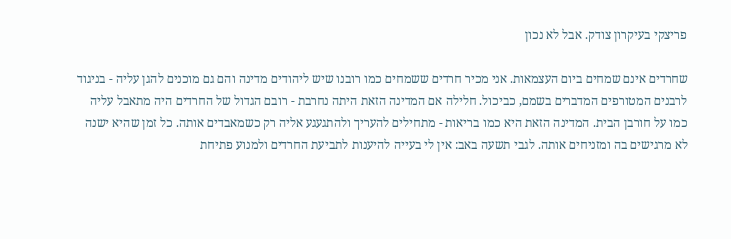פריצקי בעיקרון צודק. אבל לא נכון

שחרדים אינם שמחים ביום העצמאות. אני מכיר חרדים ששמחים כמו רובנו שיש ליהודים מדינה והם גם מוכנים להגן עליה - בניגוד לרבנים המטורפים המדברים בשמם, כביכול. חלילה אם המדינה הזאת היתה נחרבת - רובם הגדול של החרדים היה מתאבל עליה כמו על חורבן הבית. המדינה הזאת היא כמו בריאות - מתחילים להעריך ולהתגעגע אליה רק כשמאבדים אותה. כל זמן שהיא ישנה לא מרגישים בה ומזניחים אותה. לגבי תשעה באב: אין לי בעייה להיענות לתביעת החרדים ולמנוע פתיחת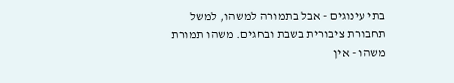בתי עינוגים - אבל בתמורה למשהו, למשל תחבורת ציבורית בשבת ובחגים. משהו תמורת משהו - אין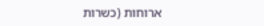ארוחות (כשרות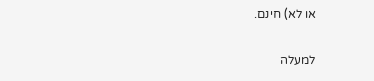או לא) חינם.

למעלה